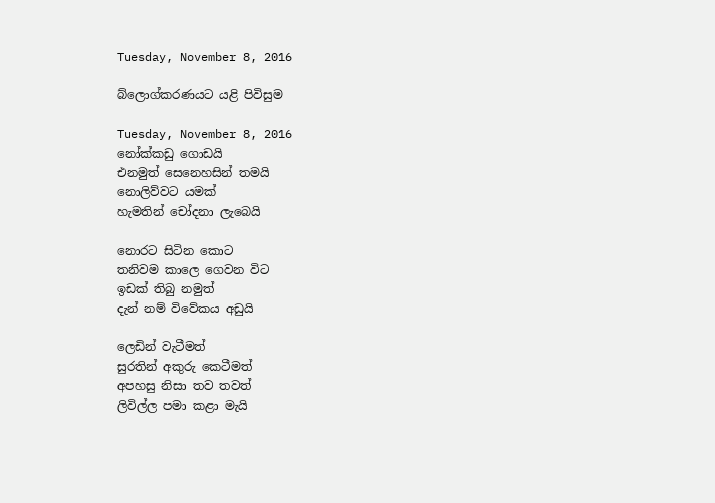Tuesday, November 8, 2016

බ්ලොග්කරණයට යළි පිවිසුම

Tuesday, November 8, 2016
නෝක්කඩු ගොඩයි
එනමුත් සෙනෙහසින් තමයි
නොලිව්වට යමක්
හැමතින් චෝදනා ලැබෙයි

නොරට සිටින කොට
තනිවම කාලෙ ගෙවන විට
ඉඩක් තිබු නමුත්
දැන් නම් විවේකය අඩුයි

ලෙඩින් වැටීමත්
සුරතින් අකුරු කෙටීමත්
අපහසු නිසා තව තවත්
ලිවිල්ල පමා කළා මැයි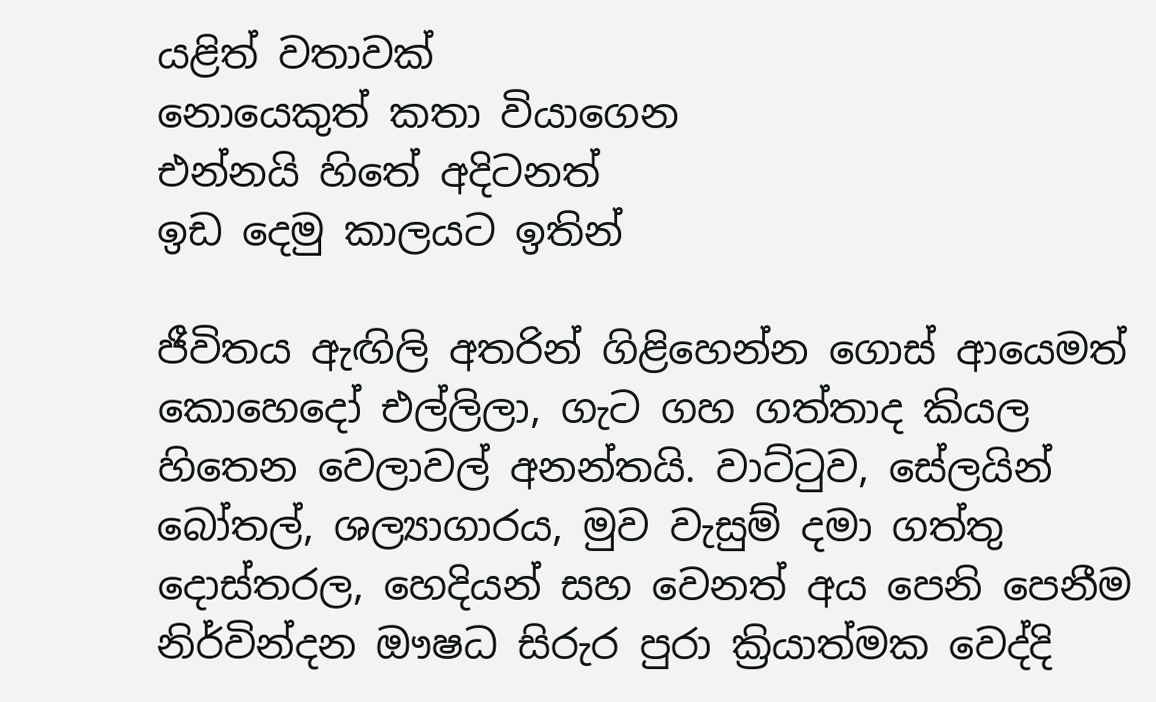යළිත් වතාවක්
නොයෙකුත් කතා වියාගෙන
එන්නයි හිතේ අදිටනත්
ඉඩ දෙමු කාලයට ඉතින්

ජීවිතය ඇඟිලි අතරින් ගිළිහෙන්න ගොස් ආයෙමත් කොහෙදෝ එල්ලිලා, ගැට ගහ ගත්තාද කියල හිතෙන වෙලාවල් අනන්තයි. වාට්ටුව, සේලයින් බෝතල්, ශල්‍යාගාරය, මුව වැසුම් දමා ගත්තු දොස්තරල, හෙදියන් සහ වෙනත් අය පෙනි පෙනීම නිර්වින්දන ඖෂධ සිරුර පුරා ක්‍රියාත්මක වෙද්දි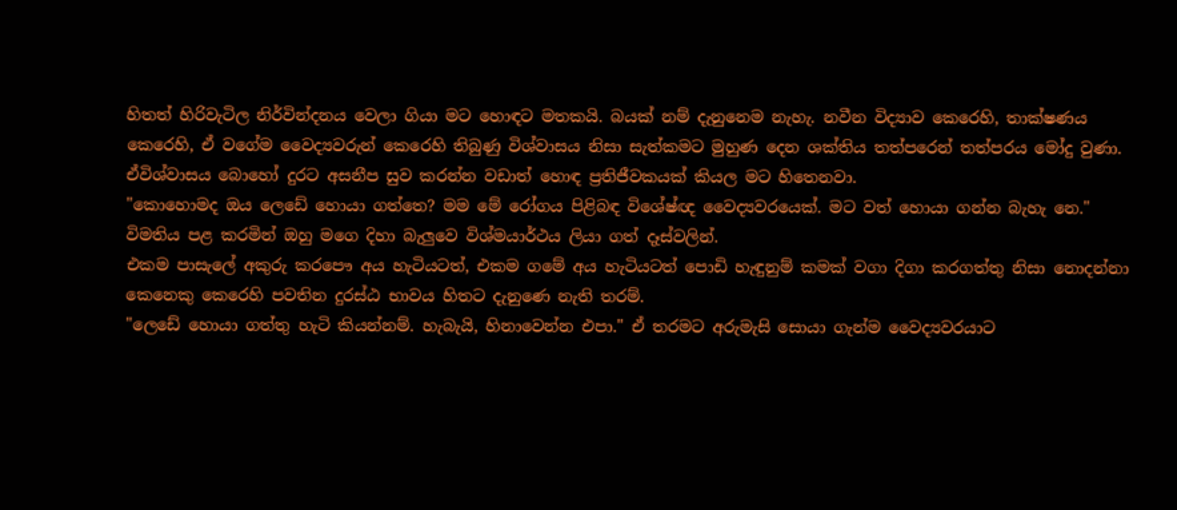හිතත් හිරිවැටිල නිර්වින්දනය වෙලා ගියා මට හොඳට මතකයි. බයක් නම් දැනුනෙම නැහැ. නවීන විද්‍යාව කෙරෙහි, තාක්ෂණය කෙරෙහි, ඒ වගේම වෛද්‍යවරුන් කෙරෙහි තිබුණු විශ්වාසය නිසා සැත්කමට මුහුණ දෙන ශක්තිය තත්පරෙන් තත්පරය මෝදු වුණා. ඒවිශ්වාසය බොහෝ දුරට අසනීප සුව කරන්න වඩාත් හොඳ ප්‍රතිජීවකයක් කියල මට හිතෙනවා.
"කොහොමද ඔය ලෙඩේ හොයා ගත්තෙ? මම මේ රෝගය පිළිබඳ විශේෂ්ඥ වෛද්‍යවරයෙක්. මට වත් හොයා ගන්න බැහැ නෙ." විමතිය පළ කරමින් ඔහු මගෙ දිහා බැලුවෙ විශ්මයාර්ථය ලියා ගත් දෑස්වලින්.
එකම පාසැලේ අකුරු කරපෞ අය හැටියටත්, එකම ගමේ අය හැටියටත් පොඩි හැඳුනුම් කමක් වගා දිගා කරගත්තු නිසා නොදන්නා කෙනෙකු කෙරෙහි පවතින දුරස්ඨ භාවය හිතට දැනුණෙ නැති තරම්.
"ලෙඩේ හොයා ගත්තු හැටි කියන්නම්. හැබැයි, හිනාවෙන්න එපා." ඒ තරමට අරුමැසි සොයා ගැන්ම වෛද්‍යවරයාට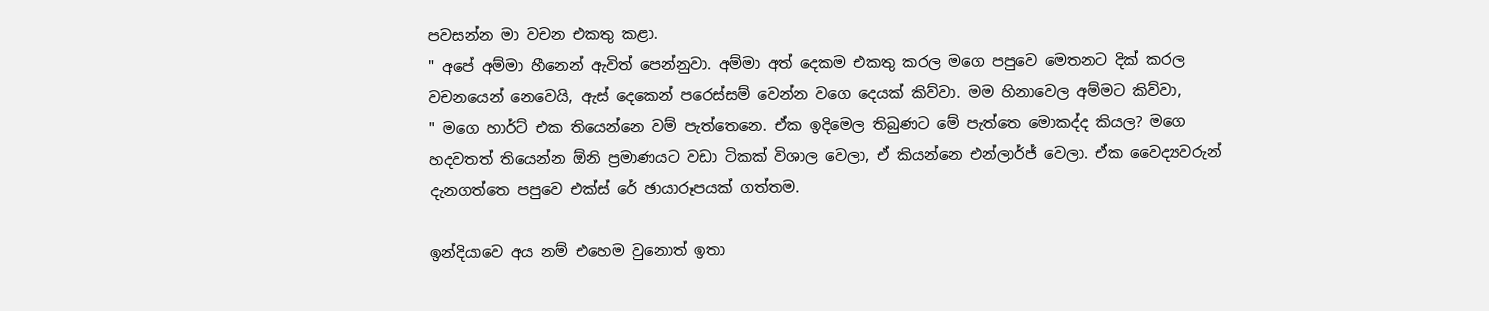පවසන්න මා වචන එකතු කළා.
" අපේ අම්මා හීනෙන් ඇවිත් පෙන්නුවා. අම්මා අත් දෙකම එකතු කරල මගෙ පපුවෙ මෙතනට දික් කරල වචනයෙන් නෙවෙයි, ඇස් දෙකෙන් පරෙස්සම් වෙන්න වගෙ දෙයක් කිව්වා. මම හිනාවෙල අම්මට කිව්වා,
" මගෙ හාර්ට් එක තියෙන්නෙ වම් පැත්තෙනෙ. ඒක ඉදිමෙල තිබුණට මේ පැත්තෙ මොකද්ද කියල? මගෙ හදවතත් තියෙන්න ඕනි ප්‍රමාණයට වඩා ටිකක් විශාල වෙලා, ඒ කියන්නෙ එන්ලාර්ජ් වෙලා. ඒක වෛද්‍යවරුන් දැනගත්තෙ පපුවෙ එක්ස් රේ ඡායාරූපයක් ගත්තම.

ඉන්දියාවෙ අය නම් එහෙම වුනොත් ඉතා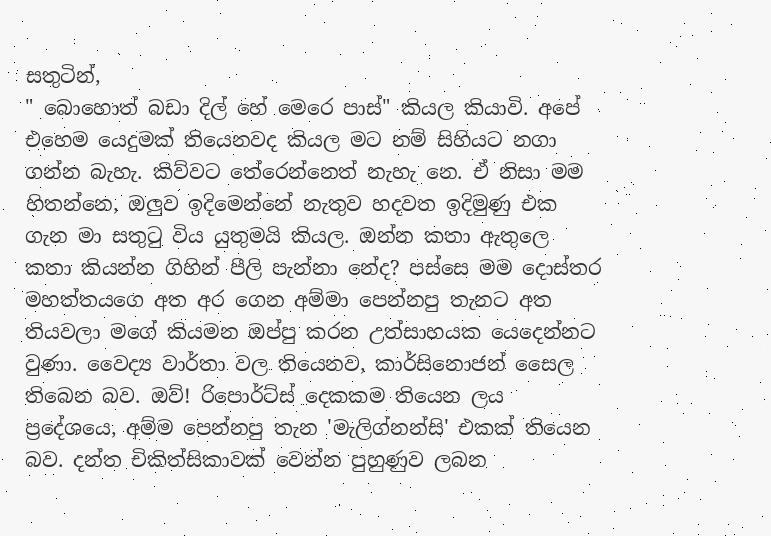සතුටින්,
" බොහොත් බඩා දිල් හේ මෙරෙ පාස්" කියල කියාවි. අපේ එහෙම යෙදුමක් තියෙනවද කියල මට නම් සිහියට නගා ගන්න බැහැ. කිව්වට තේරෙන්නෙත් නැහැ නෙ. ඒ නිසා මම හිතන්නෙ, ඔලුව ඉදිමෙන්නේ නැතුව හදවත ඉදිමුණු එක ගැන මා සතුටු විය යුතුමයි කියල. ඔන්න කතා ඇතුලෙ කතා කියන්න ගිහින් පීලි පැන්නා නේද? පස්සෙ මම දොස්තර මහත්තයගෙ අත අර ගෙන අම්මා පෙන්නපු තැනට අත තියවලා මගේ කියමන ඔප්පු කරන උත්සාහයක යෙදෙන්නට වුණා. වෛද්‍ය වාර්තා වල තියෙනව, කාර්සිනොජන් සෛල තිබෙන බව. ඔව්! රිපොර්ට්ස් දෙකකම තියෙන ලය ප්‍රදේශයෙ, අම්ම පෙන්නපු තැන 'මැලිග්නන්සි' එකක් තියෙන බව. දන්ත චිකිත්සිකාවක් වෙන්න පුහුණුව ලබන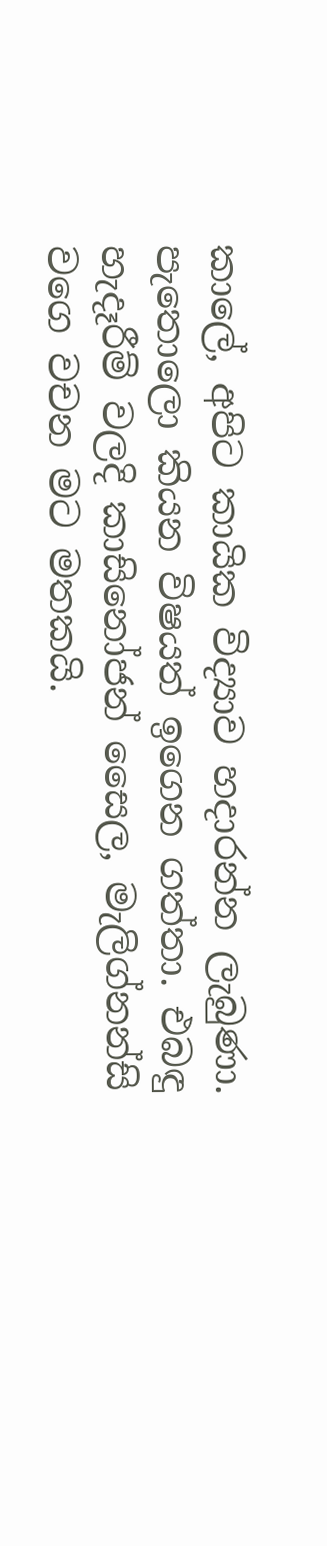කාලේ, අපිට කායික විද්‍යාව හදාරන්න ලැබුණා. පැතොලො කියන විෂයත් ඉගෙන ගත්තා. එබඳු හැදෑරීම් වලදි කාසිනෝජන් සෛල, මැලිග්නන්සි වගෙ වචන මට මතකයි.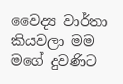වෛද්‍ය වාර්තා කියවලා මම මගේ දුවණිට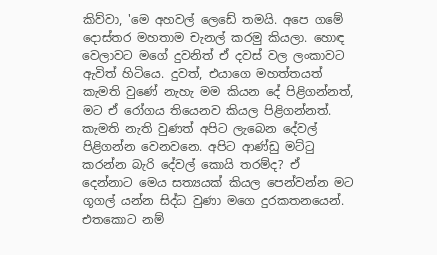කිව්වා, 'මෙ අහවල් ලෙඩේ තමයි. අපෙ ගමේ දොස්තර මහතාම චැනල් කරමු කියලා. හොඳ වෙලාවට මගේ දුවනිත් ඒ දවස් වල ලංකාවට ඇවිත් හිටියෙ. දුවත්, එයාගෙ මහත්තයත් කැමති වුණේ නැහැ මම කියන දේ පිළිගන්නත්, මට ඒ රෝගය තියෙනව කියල පිළිගන්නත්. කැමති නැති වුණත් අපිට ලැබෙන දේවල් පිළිගන්න වෙනවනෙ. අපිට ආණ්ඩු මට්ටු කරන්න බැරි දේවල් කොයි තරම්ද? ඒ දෙන්නාට මෙය සත්‍යයක් කියල පෙන්වන්න මට ගූගල් යන්න සිද්ධ වුණා මගෙ දුරකතනයෙන්. එතකොට නම්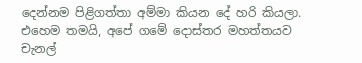දෙන්නම පිළිගත්තා අම්මා කියන දේ හරි කියලා. එහෙම තමයි, අපේ ගමේ දොස්තර මහත්තයව චැනල්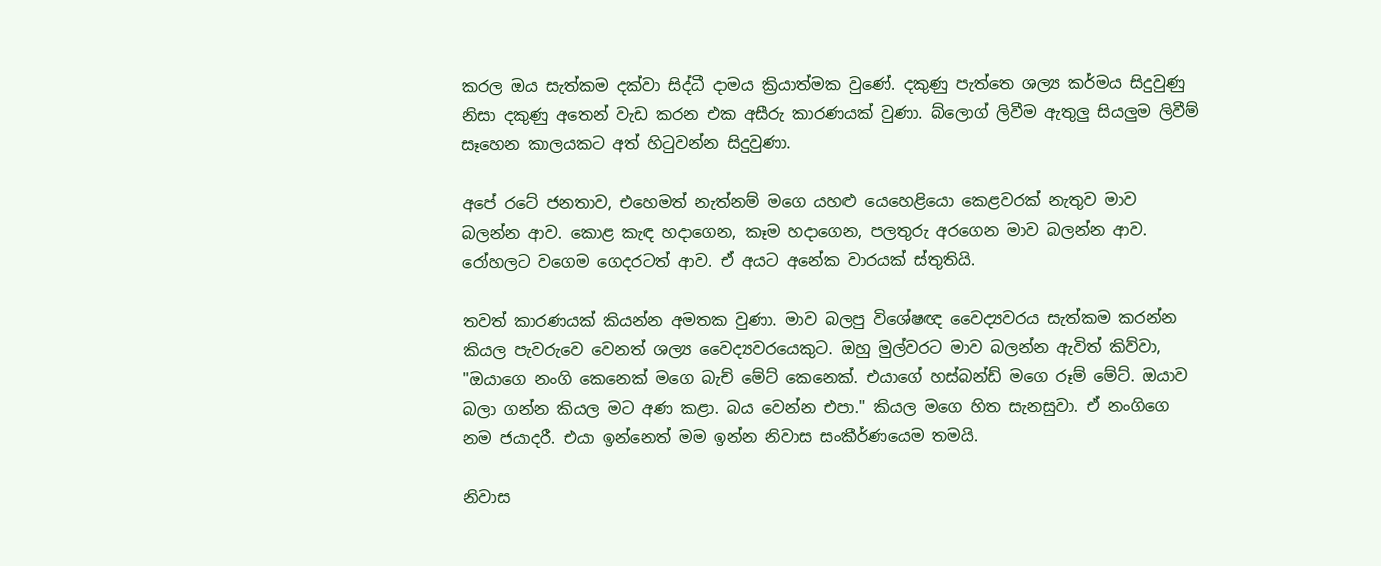කරල ඔය සැත්කම දක්වා සිද්ධී දාමය ක්‍රියාත්මක වුණේ. දකුණු පැත්තෙ ශල්‍ය කර්මය සිදුවුණු නිසා දකුණු අතෙන් වැඩ කරන එක අසීරු කාරණයක් වුණා. බ්ලොග් ලිවීම ඇතුලු සියලුම ලිවීම් සෑහෙන කාලයකට අත් හිටුවන්න සිදුවුණා.

අපේ රටේ ජනතාව, එහෙමත් නැත්නම් මගෙ යහළු යෙහෙළියො කෙළවරක් නැතුව මාව බලන්න ආව. කොළ කැඳ හදාගෙන, කෑම හදාගෙන, පලතුරු අරගෙන මාව බලන්න ආව. රෝහලට වගෙම ගෙදරටත් ආව. ඒ අයට අනේක වාරයක් ස්තුතියි.

තවත් කාරණයක් කියන්න අමතක වුණා. මාව බලපු විශේෂඥ වෛද්‍යවරය සැත්කම කරන්න කියල පැවරුවෙ වෙනත් ශල්‍ය වෛද්‍යවරයෙකුට. ඔහු මුල්වරට මාව බලන්න ඇවිත් කිව්වා, "ඔයාගෙ නංගි කෙනෙක් මගෙ බැච් මේට් කෙනෙක්. එයාගේ හස්බන්ඩ් මගෙ රූම් මේට්. ඔයාව බලා ගන්න කියල මට අණ කළා. බය වෙන්න එපා." කියල මගෙ හිත සැනසුවා. ඒ නංගිගෙ නම ජයාදරී. එයා ඉන්නෙත් මම ඉන්න නිවාස සංකීර්ණයෙම තමයි.

නිවාස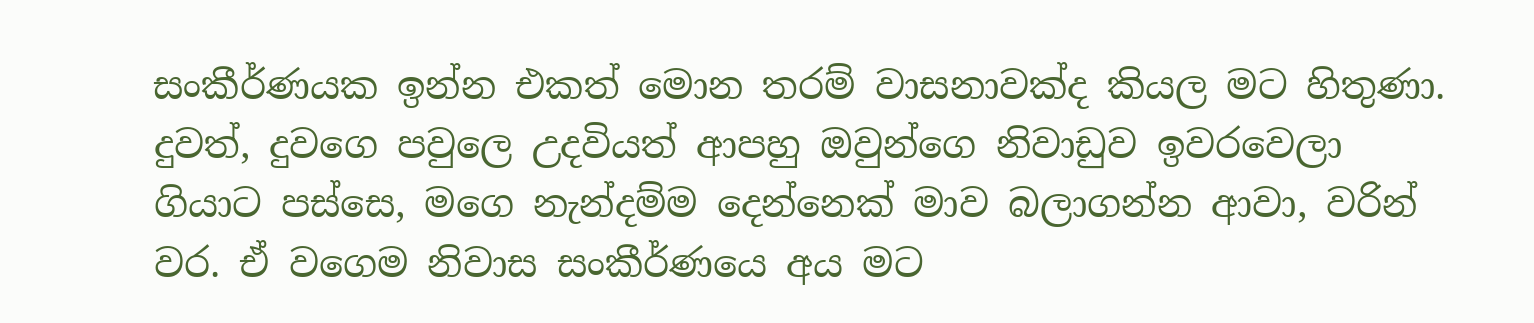සංකීර්ණයක ඉන්න එකත් මොන තරම් වාසනාවක්ද කියල මට හිතුණා. දුවත්, දුවගෙ පවුලෙ උදවියත් ආපහු ඔවුන්ගෙ නිවාඩුව ඉවරවෙලා ගියාට පස්සෙ, මගෙ නැන්දම්ම දෙන්නෙක් මාව බලාගන්න ආවා, වරින් වර. ඒ වගෙම නිවාස සංකීර්ණයෙ අය මට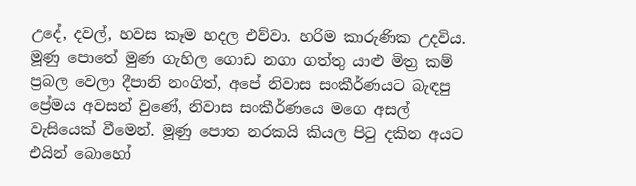උදේ, දවල්, හවස කෑම හදල එව්වා. හරිම කාරුණික උදවිය. මූණු පොතේ මුණ ගැහිල ගොඩ නගා ගත්තු යාළු මිත්‍ර කම් ප්‍රබල වෙලා දීපානි නංගිත්, අපේ නිවාස සංකීර්ණයට බැඳපු ප්‍රේමය අවසන් වුණේ, නිවාස සංකීර්ණයෙ මගෙ අසල් වැසියෙක් වීමෙන්. මූණු පොත නරකයි කියල පිටු දකින අයට එයින් බොහෝ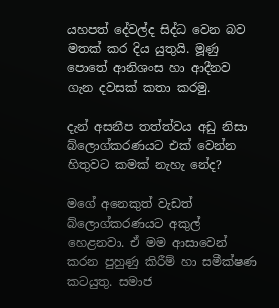යහපත් දේවල්ද සිද්ධ වෙන බව මතක් කර දිය යුතුයි. මූණු පොතේ ආනිශංස හා ආදීනව ගැන දවසක් කතා කරමු.

දැන් අසනීප තත්ත්වය අඩු නිසා බ්ලොග්කරණයට එක් වෙන්න හිතුවට කමක් නැහැ නේද?

මගේ අනෙකුත් වැඩත් බ්ලොග්කරණයට අකුල් හෙළනවා. ඒ මම ආසාවෙන් කරන පුහුණු කිරීම් හා සමීක්ෂණ කටයුතු. සමාජ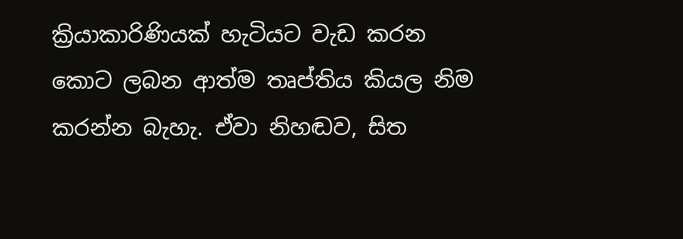ක්‍රියාකාරිණියක් හැටියට වැඩ කරන කොට ලබන ආත්ම තෘප්තිය කියල නිම කරන්න බැහැ. ඒවා නිහඬව, සිත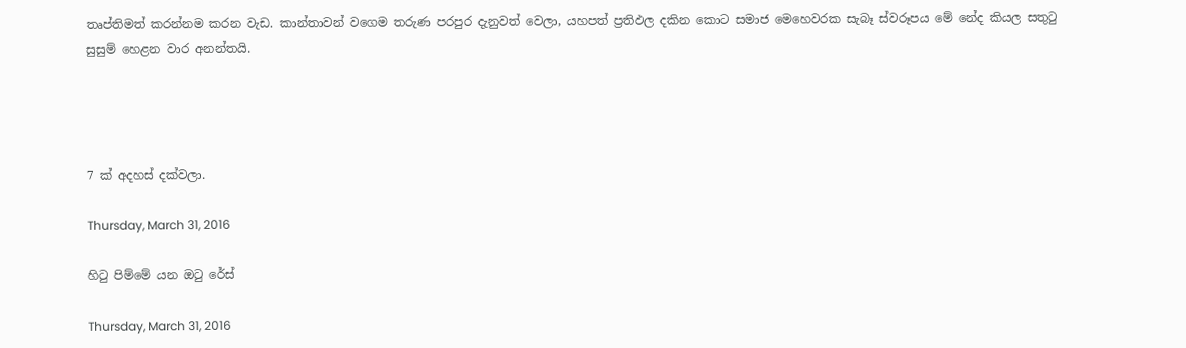තෘප්තිමත් කරන්නම කරන වැඩ. කාන්තාවන් වගෙම තරුණ පරපුර දැනුවත් වෙලා, යහපත් ප්‍රතිඵල දකින කොට සමාජ මෙහෙවරක සැබෑ ස්වරූපය මේ නේද කියල සතුටු සුසුම් හෙළන වාර අනන්තයි.




7 ක් අදහස් දක්වලා.

Thursday, March 31, 2016

හිටු පිම්මේ යන ඔටු රේස්

Thursday, March 31, 2016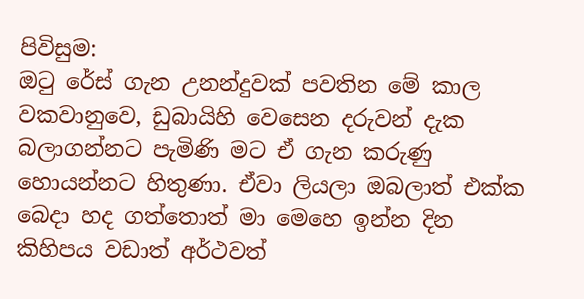පිවිසුම:
ඔටු රේස් ගැන උනන්දුවක් පවතින මේ කාල වකවානුවෙ, ඩුබායිහි වෙසෙන දරුවන් දැක බලාගන්නට පැමිණි මට ඒ ගැන කරුණු හොයන්නට හිතුණා. ඒවා ලියලා ඔබලාත් එක්ක බෙදා හද ගත්තොත් මා මෙහෙ ඉන්න දින කිහිපය වඩාත් අර්ථවත්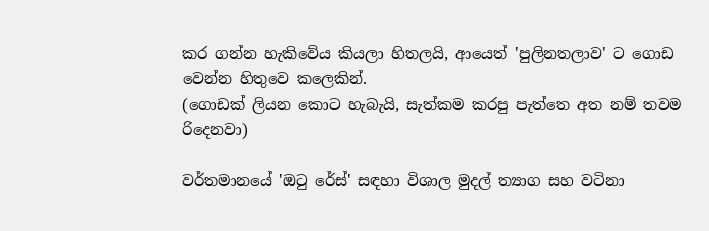කර ගන්න හැකිවේය කියලා හිතලයි, ආයෙත් 'පුලිනතලාව' ට ගොඩ වෙන්න හිතුවෙ කලෙකින්.
(ගොඩක් ලියන කොට හැබැයි, සැත්කම කරපු පැත්තෙ අත නම් තවම රිදෙනවා)

වර්තමානයේ 'ඔටු රේස්' සඳහා විශාල මුදල් ත්‍යාග සහ වටිනා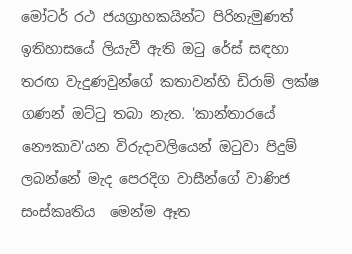මෝටර් රථ ජයග්‍රාහකයින්ට පිරිනැමුණත් ඉතිහාසයේ ලියැවී ඇති ඔටු රේස් සඳහා තරඟ වැදුණවුන්ගේ කතාවන්හි ඩිරාම් ලක්ෂ ගණන් ඔට්ටු තබා නැත. 'කාන්තාරයේ නෞකාව'යන විරුදාවලියෙන් ඔටුවා පිදුම් ලබන්නේ මැද පෙරදිග වාසීන්ගේ වාණිජ සංස්කෘතිය  මෙන්ම ඈත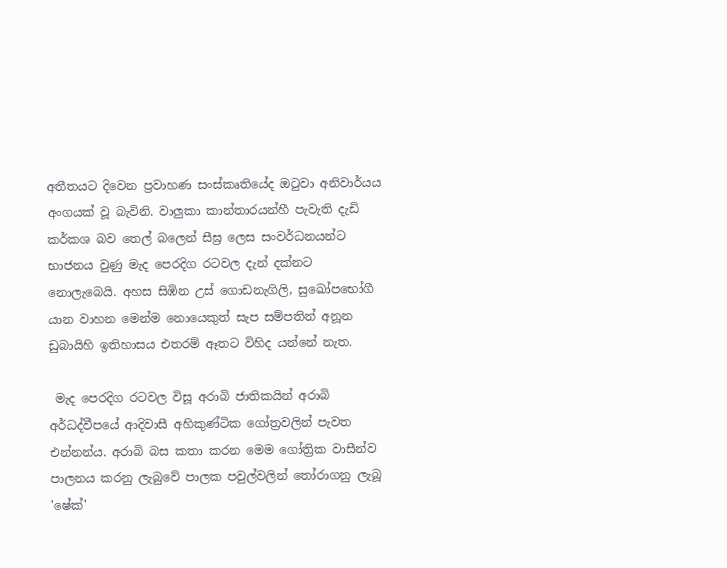අතීතයට දිවෙන ප්‍රවාහණ සංස්කෘතියේද ඔටුවා අනිවාර්යය අංගයක් වූ බැවිනි. වාලුකා කාන්තාරයන්හී පැවැති දැඩි කර්කශ බව තෙල් බලෙන් සීඝ්‍ර ලෙස සංවර්ධනයන්ට භාජනය වුණු මැද පෙරදිග රටවල දැන් දක්නට නොලැබෙයි. අහස සිඹින උස් ගොඩනැගිලි, සුඛෝපභෝගී යාන වාහන මෙන්ම නොයෙකුත් සැප සම්පතින් අනූන ඩුබායිහි ඉතිහාසය එතරම් ඈතට විහිද යන්නේ නැත.

 මැද පෙරදිග රටවල විසූ අරාබි ජාතිකයින් අරාබි අර්ධද්වීපයේ ආදිවාසී අහිකුණ්ටික ගෝත්‍රවලින් පැවත එන්නන්ය. අරාබි බස කතා කරන මෙම ගෝත්‍රික වාසීන්ව පාලනය කරනු ලැබුවේ පාලක පවුල්වලින් තෝරාගනු ලැබූ 'ෂේක්'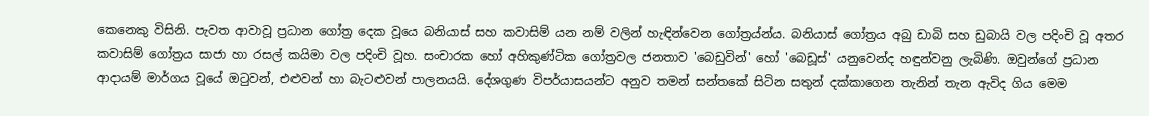කෙනෙකු විසිනි. පැවත ආවාවූ ප්‍රධාන ගෝත්‍ර දෙක වූයෙ බනියාස් සහ කවාසිම් යන නම් වලින් හැඳින්වෙන ගෝත්‍රය්න්ය. බනියාස් ගෝත්‍රය අබු ඩාබි සහ ඩුබායි වල පදිංචි වූ අතර කවාසිම් ගෝත්‍රය සාජා හා රසල් කයිමා වල පදිංචි වූහ. සංචාරක හෝ අහිකුණ්ටික ගෝත්‍රවල ජනතාව 'බෙඩුවින්' හෝ 'බෙඩූස්' යනුවෙන්ද හඳුන්වනු ලැබිණි. ඔවුන්ගේ ප්‍රධාන ආදායම් මාර්ගය වූයේ ඔටුවන්, එළුවන් හා බැටළුවන් පාලනයයි. දේශගුණ විපර්යාසයන්ට අනුව තමන් සන්තකේ සිටින සතුන් දක්කාගෙන තැනින් තැන ඇවිද ගිය මෙම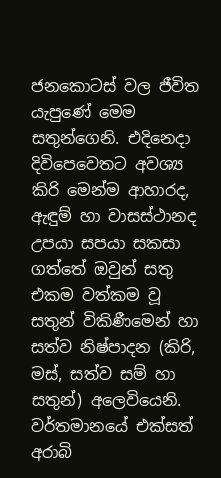ජනකොටස් වල ජීවිත යැපුණේ මෙම සතුන්ගෙනි. එදිනෙදා දිවිපෙවෙතට අවශ්‍ය කිරි මෙන්ම ආහාරද, ඇඳුම් හා වාසස්ථානද උපයා සපයා සකසා ගත්තේ ඔවුන් සතු එකම වත්කම වූ සතුන් විකිණීමෙන් හා සත්ව නිෂ්පාදන (කිරි, මස්, සත්ව සම් හා සතුන්) අලෙවියෙනි. වර්තමානයේ එක්සත් අරාබි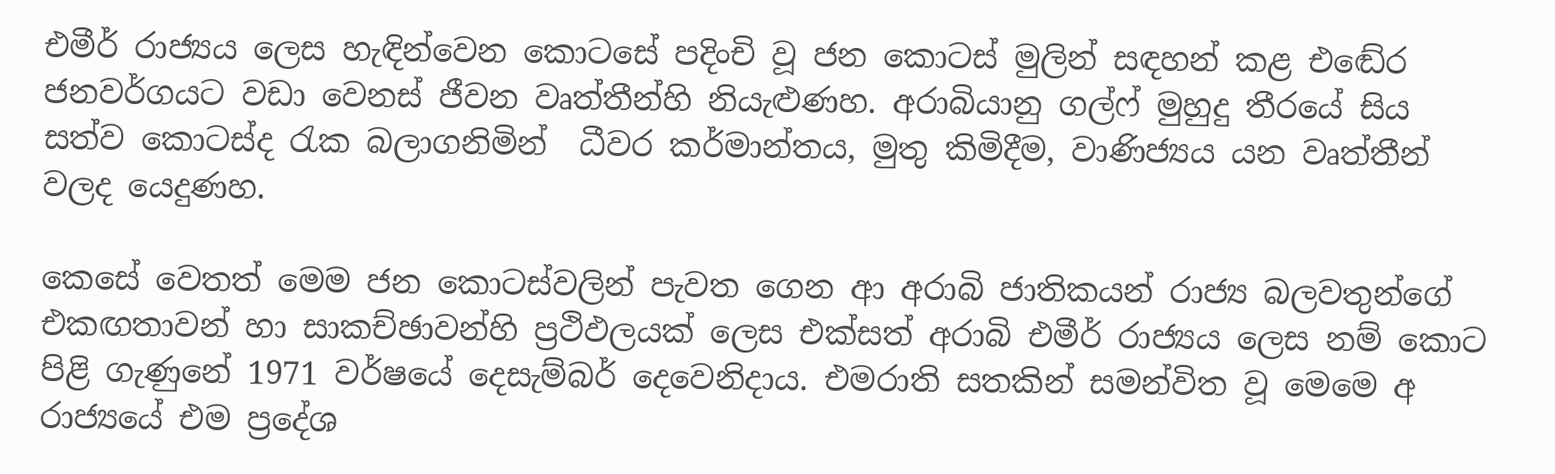එමීර් රාජ්‍යය ලෙස හැඳින්වෙන කොටසේ පදිංචි වූ ජන කොටස් මුලින් සඳහන් කළ එඬේර ජනවර්ගයට වඩා වෙනස් ජීවන වෘත්තීන්හි නියැළුණහ. අරාබියානු ගල්ෆ් මුහුදු තීරයේ සිය සත්ව කොටස්ද රැක බලාගනිමින්  ධීවර කර්මාන්තය, මුතු කිමිදීම, වාණිජ්‍යය යන වෘත්තීන් වලද යෙදුණහ.

කෙසේ වෙතත් මෙම ජන කොටස්වලින් පැවත ගෙන ආ අරාබි ජාතිකයන් රාජ්‍ය බලවතුන්ගේ එකඟතාවන් හා සාකච්ඡාවන්හි ප්‍රථිඵලයක් ලෙස එක්සත් අරාබි එමීර් රාජ්‍යය ලෙස නම් කොට පිළි ගැණුනේ 1971 වර්ෂයේ දෙසැම්බර් දෙවෙනිදාය. එමරාති සතකින් සමන්විත වූ මෙමෙ අ රාජ්‍යයේ එම ප්‍රදේශ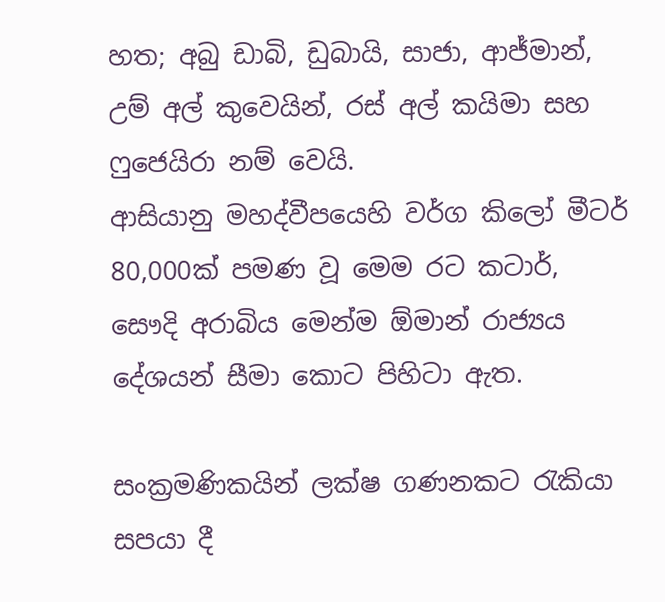හත; අබු ඩාබි, ඩුබායි, සාජා, ආජ්මාන්, උම් අල් කුවෙයින්, රස් අල් කයිමා සහ ෆුජෙයිරා නම් වෙයි.
ආසියානු මහද්වීපයෙහි වර්ග කිලෝ මීටර් 80,000ක් පමණ වූ මෙම රට කටාර්, සෞදි අරාබිය මෙන්ම ඕමාන් රාජ්‍යය දේශයන් සීමා කොට පිහිටා ඇත.

සංක්‍රමණිකයින් ලක්ෂ ගණනකට රැකියා සපයා දී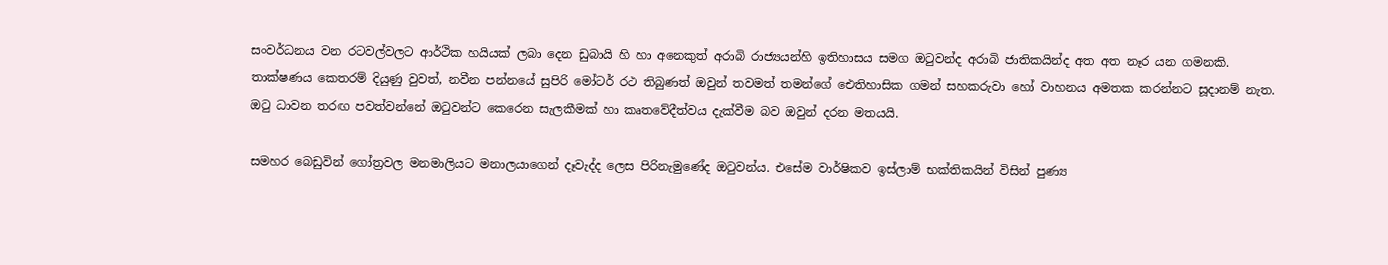සංවර්ධනය වන රටවල්වලට ආර්ථික හයියක් ලබා දෙන ඩුබායි හි හා අනෙකුත් අරාබි රාජ්‍යයන්හි ඉතිහාසය සමග ඔටුවන්ද අරාබි ජාතිකයින්ද අත අත නෑර යන ගමනකි. තාක්ෂණය කෙතරම් දියුණු වුවත්, නවීන පන්නයේ සුපිරි මෝටර් රථ තිබුණත් ඔවුන් තවමත් තමන්ගේ ඓතිහාසික ගමන් සහකරුවා හෝ වාහනය අමතක කරන්නට සූදානම් නැත.
ඔටු ධාවන තරඟ පවත්වන්නේ ඔටුවන්ට කෙරෙන සැලකීමක් හා කෘතවේදීත්වය දැක්වීම බව ඔවුන් දරන මතයයි.

සමහර බෙඩුවින් ගෝත්‍රවල මනමාලියට මනාලයාගෙන් දෑවැද්ද ලෙස පිරිනැමුණේද ඔටුවන්ය. එසේම වාර්ෂිකව ඉස්ලාම් භක්තිකයින් විසින් පුණ්‍ය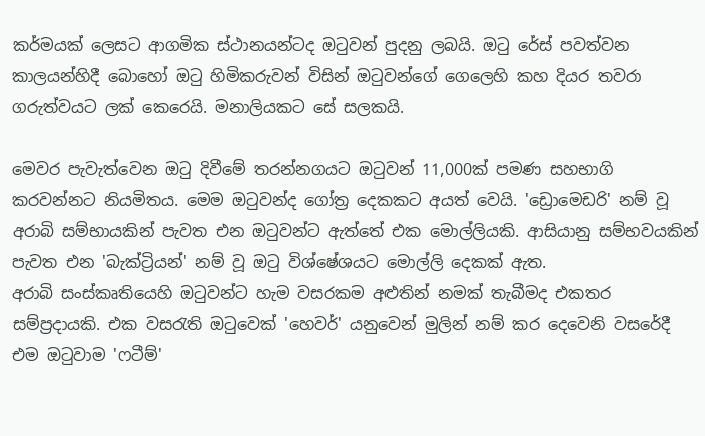කර්මයක් ලෙසට ආගමික ස්ථානයන්ටද ඔටුවන් පුදනු ලබයි. ඔටු රේස් පවත්වන කාලයන්හිදී බොහෝ ඔටු හිමිකරුවන් විසින් ඔටුවන්ගේ ගෙලෙහි කහ දියර තවරා ගරුත්වයට ලක් කෙරෙයි. මනාලියකට සේ සලකයි.

මෙවර පැවැත්වෙන ඔටු දිවීමේ තරන්නගයට ඔටුවන් 11,000ක් පමණ සහභාගි කරවන්නට නියමිතය. මෙම ඔටුවන්ද ගෝත්‍ර දෙකකට අයත් වෙයි. 'ඩ්‍රොමෙඩරි' නම් වූ අරාබි සම්භායකින් පැවත එන ඔටුවන්ට ඇත්තේ එක මොල්ලියකි. ආසියානු සම්භවයකින් පැවත එන 'බැක්ට්‍රියන්' නම් වූ ඔටු විශ්ෂේශයට මොල්ලි දෙකක් ඇත.
අරාබි සංස්කෘතියෙහි ඔටුවන්ට හැම වසරකම අළුතින් නමක් තැබීමද එකතර සම්ප්‍රදායකි. එක වසරැති ඔටුවෙක් 'හෙවර්' යනුවෙන් මුලින් නම් කර දෙවෙනි වසරේදී එම ඔටුවාම 'ෆටීම්'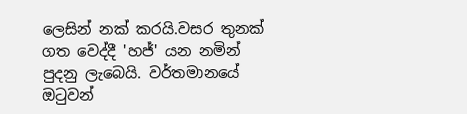ලෙසින් නක් කරයි.වසර තුනක් ගත වෙද්දී 'හජ්' යන නමින් පුදනු ලැබෙයි. වර්තමානයේ ඔටුවන්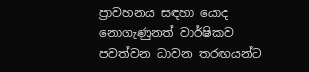ප්‍රාවහනය සඳහා යොද නොගැණුනත් වාර්ෂිකව පවත්වන ධාවන තරඟයන්ට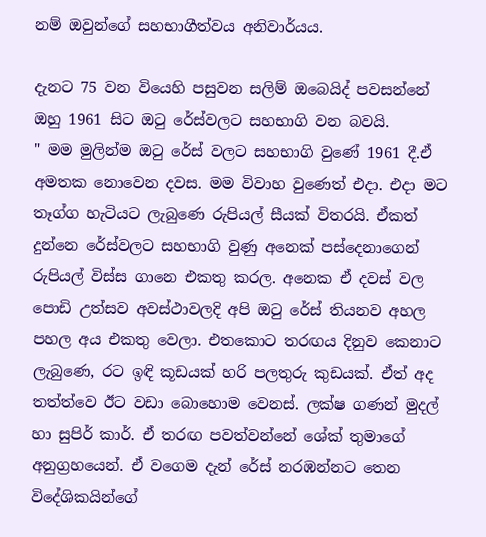නම් ඔවුන්ගේ සහභාගීත්වය අනිවාර්යය.

දැනට 75 වන වියෙහි පසුවන සලිම් ඔබෙයිද් පවසන්නේ ඔහු 1961 සිට ඔටු රේස්වලට සහභාගි වන බවයි.
" මම මුලින්ම ඔටු රේස් වලට සහභාගි වුණේ 1961 දී.ඒ අමතක නොවෙන දවස. මම විවාහ වුණෙත් එදා. එදා මට තෑග්ග හැටියට ලැබුණෙ රුපියල් සීයක් විතරයි. ඒකත් දුන්නෙ රේස්වලට සහභාගි වුණු අනෙක් පස්දෙනාගෙන් රුපියල් විස්ස ගානෙ එකතු කරල. අනෙක ඒ දවස් වල පොඩි උත්සව අවස්ථාවලදි අපි ඔටු රේස් තියනව අහල පහල අය එකතු වෙලා. එතකොට තරඟය දිනුව කෙනාට ලැබුණෙ, රට ඉඳි කූඩයක් හරි පලතුරු කුඩයක්. ඒත් අද තත්ත්වෙ ඊට වඩා බොහොම වෙනස්. ලක්ෂ ගණන් මුදල් හා සුපිර් කාර්. ඒ තරඟ පවත්වන්නේ ශේක් තුමාගේ අනුග්‍රහයෙන්. ඒ වගෙම දැන් රේස් නරඹන්නට තෙන විදේශිකයින්ගේ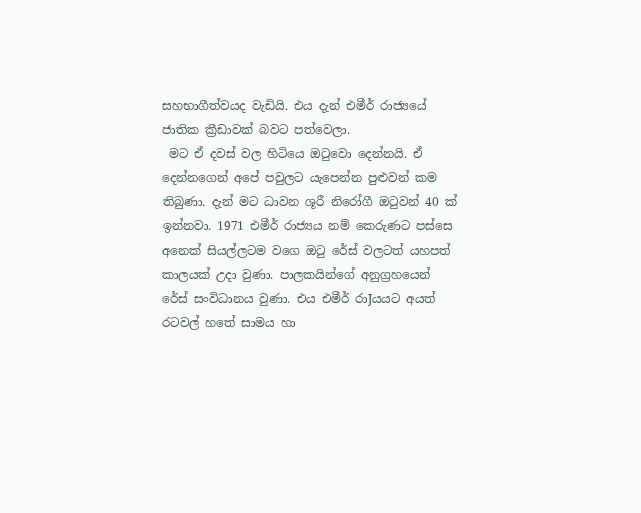සහභාගීත්වයද වැඩියි. එය දැන් එමීර් රාජ්‍යයේ ජාතික ක්‍රීඩාවක් බවට පත්වෙලා.
 මට ඒ දවස් වල හිටියෙ ඔටුවො දෙන්නයි. ඒ දෙන්නගෙන් අපේ පවුලට යැපෙන්න පුළුවන් කම තිබුණා. දැන් මට ධාවන ශූරී නිරෝගී ඔටුවන් 40 ක් ඉන්නවා. 1971 එමීර් රාජ්‍යය නම් කෙරුණට පස්සෙ අනෙක් සියල්ලටම වගෙ ඔටු රේස් වලටත් යහපත් කාලයක් උදා වුණා. පාලකයින්ගේ අනුග්‍රහයෙන් රේස් සංවිධානය වුණා. එය එමීර් රාJයයට අයත් රටවල් හතේ සාමය හා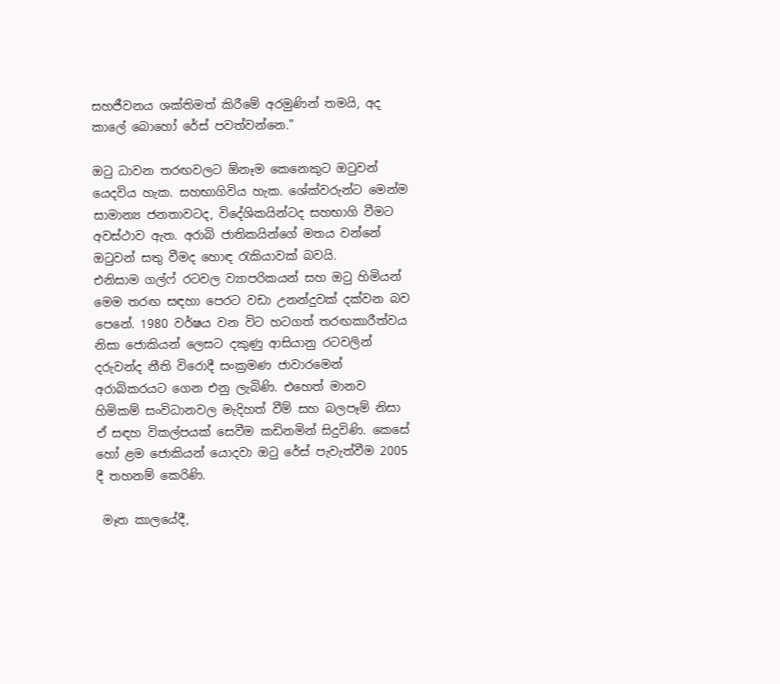සහජීවනය ශක්තිමත් කිරීමේ අරමුණින් තමයි, අද කාලේ බොහෝ රේස් පවත්වන්නෙ."

ඔටු ධාවන තරඟවලට ඕනෑම කෙනෙකුට ඔටුවන් යෙදවිය හැක. සහභාගිවිය හැක. ශේක්වරුන්ට මෙන්ම සාමාන්‍ය ජනතාවටද, විදේශිකයින්ටද සහභාගි වීමට අවස්ථාව ඇත. අරාබි ජාතිකයින්ගේ මතය වන්නේ ඔටුවන් සතු වීමද හොඳ රැකියාවක් බවයි.
එනිසාම ගල්ෆ් රටවල ව්‍යාපරිකයන් සහ ඔටු හිමියන් මෙම තරඟ සඳහා පෙරට වඩා උනන්දුවක් දක්වන බව පෙනේ. 1980 වර්ෂය වන විට හටගත් තරඟකාරීත්වය නිසා ජොකියන් ලෙසට දකුණු ආසියානු රටවලින් දරුවන්ද නීති විරොදී සංක්‍රමණ ජාවාරමෙන් අරාබිකරයට ගෙන එනු ලැබිණි. එහෙත් මානව හිමිකම් සංවිධානවල මැදිහත් වීම් සහ බලපෑම් නිසා ඒ සඳහ විකල්පයක් සෙවීම කඩිනමින් සිදුවිණි. කෙසේ හෝ ළම ජොකියන් යොදවා ඔටු රේස් පැවැත්වීම 2005 දී තහනම් කෙරිණි.

 මෑත කාලයේදී,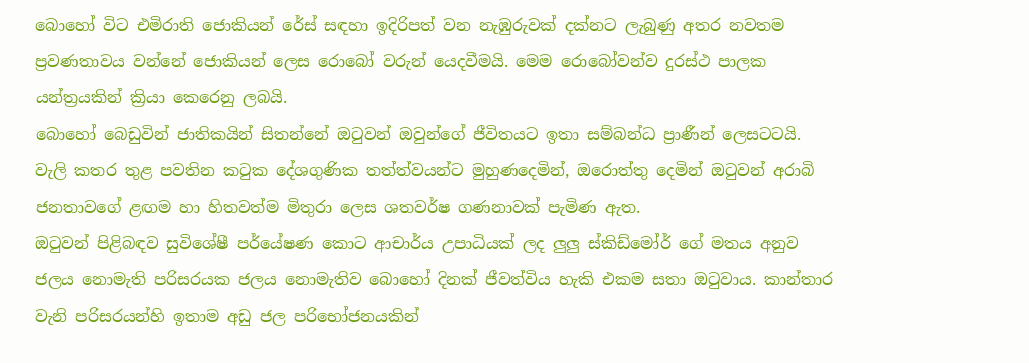බොහෝ විට එමිරාති ජොකියන් රේස් සඳහා ඉදිරිපත් වන නැඹුරුවක් දක්නට ලැබුණු අතර නවතම ප්‍රවණතාවය වන්නේ ජොකියන් ලෙස රොබෝ වරුන් යෙදවීමයි. මෙම රොබෝවන්ව දුරස්ථ පාලක යන්ත්‍රයකින් ක්‍රියා කෙරෙනු ලබයි.
බොහෝ බෙඩුවින් ජාතිකයින් සිතන්නේ ඔටුවන් ඔවුන්ගේ ජීවිතයට ඉතා සම්බන්ධ ප්‍රාණීන් ලෙසටටයි. වැලි කතර තුළ පවතින කටුක දේශගුණික තත්ත්වයන්ට මුහුණදෙමින්, ඔරොත්තු දෙමින් ඔටුවන් අරාබි ජනතාවගේ ළඟම හා හිතවත්ම මිතුරා ලෙස ශතවර්ෂ ගණනාවක් පැමිණ ඇත.
ඔටුවන් පිළිබඳව සුවිශේෂී පර්යේෂණ කොට ආචාර්ය උපාධියක් ලද ලුලු ස්කිඩ්මෝර් ගේ මතය අනුව ජලය නොමැති පරිසරයක ජලය නොමැතිව බොහෝ දිනක් ජීවත්විය හැකි එකම සතා ඔටුවාය. කාන්තාර වැනි පරිසරයන්හි ඉතාම අඩු ජල පරිභෝජනයකින්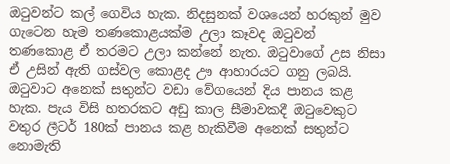ඔටුවන්ට කල් ගෙවිය හැක. නිදසුනක් වශයෙන් හරකුන් මුව ගැටෙන හැම තණකොළයක්ම උලා කෑවද ඔටුවන් තණකොළ ඒ තරමට උලා කන්නේ නැත. ඔටුවාගේ උස නිසා ඒ උසින් ඇති ගස්වල කොළද ඌ ආහාරයට ගනු ලබයි. ඔටුවාට අනෙක් සතුන්ට වඩා වේගයෙන් දිය පානය කළ හැක. පැය විසි හතරකට අඩු කාල සීමාවකදී ඔටුවෙකුට වතුර ලීටර් 180ක් පානය කළ හැකිවීම අනෙක් සතුන්ට නොමැති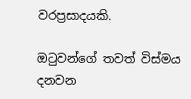වරප්‍රසාදයකි.

ඔටුවන්ගේ තවත් විස්මය දනවන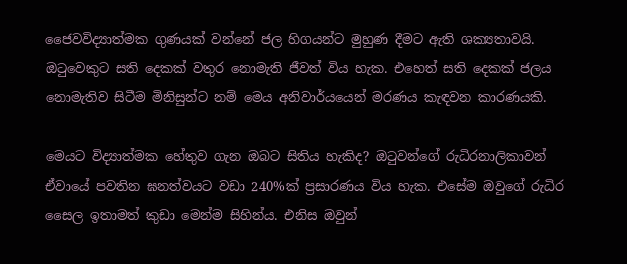ජෛවවිද්‍යාත්මක ගුණයක් වන්නේ ජල හිගයන්ට මුහුණ දීමට ඇති ශක්‍යතාවයි. ඔටුවෙකුට සති දෙකක් වතුර නොමැති ජීවත් විය හැක. එහෙත් සති දෙකක් ජලය නොමැතිව සිටීම මිනිසුන්ට නම් මෙය අනිවාර්යයෙන් මරණය කැඳවන කාරණයකි.

මෙයට විද්‍යාත්මක හේතුව ගැන ඔබට සිතිය හැකිද? ඔටුවන්ගේ රුධිරනාලිකාවන් ඒවායේ පවතින ඝනත්වයට වඩා 240%ක් ප්‍රසාරණය විය හැක. එසේම ඔවුගේ රුධිර සෛල ඉතාමත් කුඩා මෙන්ම සිහින්ය. එනිස ඔවුන්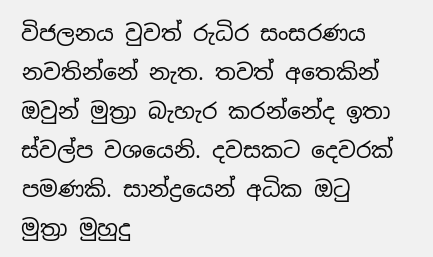විජලනය වුවත් රුධිර සංසරණය නවතින්නේ නැත. තවත් අතෙකින් ඔවුන් මුත්‍රා බැහැර කරන්නේද ඉතා ස්වල්ප වශයෙනි. දවසකට දෙවරක් පමණකි. සාන්ද්‍රයෙන් අධික ඔටු මුත්‍රා මුහුදු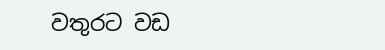වතුරට වඩ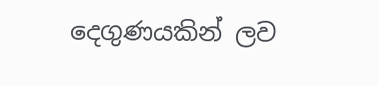දෙගුණයකින් ලව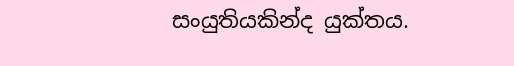සංයුතියකින්ද යුක්තය.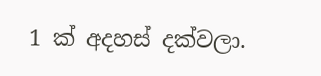1 ක් අදහස් දක්වලා.